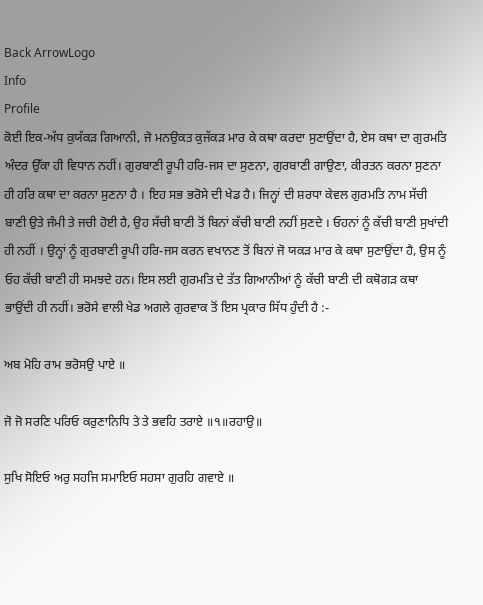Back ArrowLogo
Info
Profile
ਕੋਈ ਇਕ-ਅੱਧ ਕੁਯੱਕੜ ਗਿਆਨੀ, ਜੋ ਮਨਉਕਤ ਕੁਜੱਕੜ ਮਾਰ ਕੇ ਕਥਾ ਕਰਦਾ ਸੁਣਾਉਂਦਾ ਹੈ, ਏਸ ਕਥਾ ਦਾ ਗੁਰਮਤਿ ਅੰਦਰ ਉੱਕਾ ਹੀ ਵਿਧਾਨ ਨਹੀਂ। ਗੁਰਬਾਣੀ ਰੂਪੀ ਹਰਿ-ਜਸ ਦਾ ਸੁਣਨਾ, ਗੁਰਬਾਣੀ ਗਾਉਣਾ, ਕੀਰਤਨ ਕਰਨਾ ਸੁਣਨਾ ਹੀ ਹਰਿ ਕਥਾ ਦਾ ਕਰਨਾ ਸੁਣਨਾ ਹੈ । ਇਹ ਸਭ ਭਰੋਸੇ ਦੀ ਖੇਡ ਹੈ। ਜਿਨ੍ਹਾਂ ਦੀ ਸ਼ਰਧਾ ਕੇਵਲ ਗੁਰਮਤਿ ਨਾਮ ਸੱਚੀ ਬਾਣੀ ਉਤੇ ਜੰਮੀ ਤੇ ਜਚੀ ਹੋਈ ਹੈ, ਉਹ ਸੱਚੀ ਬਾਣੀ ਤੋਂ ਬਿਨਾਂ ਕੱਚੀ ਬਾਣੀ ਨਹੀਂ ਸੁਣਦੇ । ਓਹਨਾਂ ਨੂੰ ਕੱਚੀ ਬਾਣੀ ਸੁਖਾਂਦੀ ਹੀ ਨਹੀਂ । ਉਨ੍ਹਾਂ ਨੂੰ ਗੁਰਬਾਣੀ ਰੂਪੀ ਹਰਿ-ਜਸ ਕਰਨ ਵਖਾਨਣ ਤੋਂ ਬਿਨਾਂ ਜੋ ਯਕੜ ਮਾਰ ਕੇ ਕਥਾ ਸੁਣਾਉਂਦਾ ਹੈ, ਉਸ ਨੂੰ ਓਹ ਕੱਚੀ ਬਾਣੀ ਹੀ ਸਮਝਦੇ ਹਨ। ਇਸ ਲਈ ਗੁਰਮਤਿ ਦੇ ਤੱਤ ਗਿਆਨੀਆਂ ਨੂੰ ਕੱਚੀ ਬਾਣੀ ਦੀ ਕਥੋਗੜ ਕਥਾ ਭਾਉਂਦੀ ਹੀ ਨਹੀਂ। ਭਰੋਸੇ ਵਾਲੀ ਖੇਡ ਅਗਲੇ ਗੁਰਵਾਕ ਤੋਂ ਇਸ ਪ੍ਰਕਾਰ ਸਿੱਧ ਹੁੰਦੀ ਹੈ :-

ਅਬ ਮੋਹਿ ਰਾਮ ਭਰੋਸਉ ਪਾਏ ॥

ਜੋ ਜੋ ਸਰਣਿ ਪਰਿਓ ਕਰੁਣਾਨਿਧਿ ਤੇ ਤੇ ਭਵਹਿ ਤਰਾਏ ॥੧॥ਰਹਾਉ॥

ਸੁਖਿ ਸੋਇਓ ਅਰੁ ਸਹਜਿ ਸਮਾਇਓ ਸਹਸਾ ਗੁਰਹਿ ਗਵਾਏ ॥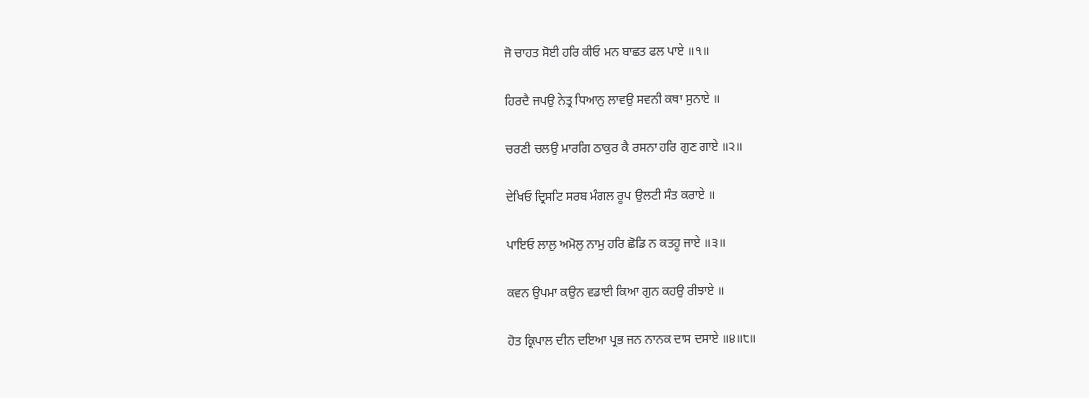ਜੋ ਚਾਹਤ ਸੋਈ ਹਰਿ ਕੀਓ ਮਨ ਬਾਛਤ ਫਲ ਪਾਏ ॥੧॥

ਹਿਰਦੈ ਜਪਉ ਨੇਤ੍ਰ ਧਿਆਨੁ ਲਾਵਉ ਸਵਨੀ ਕਥਾ ਸੁਨਾਏ ॥

ਚਰਣੀ ਚਲਉ ਮਾਰਗਿ ਠਾਕੁਰ ਕੈ ਰਸਨਾ ਹਰਿ ਗੁਣ ਗਾਏ ॥੨॥

ਦੇਖਿਓ ਦ੍ਰਿਸਟਿ ਸਰਬ ਮੰਗਲ ਰੂਪ ਉਲਟੀ ਸੰਤ ਕਰਾਏ ॥

ਪਾਇਓ ਲਾਲੁ ਅਮੋਲੁ ਨਾਮੁ ਹਰਿ ਛੋਡਿ ਨ ਕਤਹੂ ਜਾਏ ॥੩॥

ਕਵਨ ਉਪਮਾ ਕਉਨ ਵਡਾਈ ਕਿਆ ਗੁਨ ਕਹਉ ਰੀਝਾਏ ॥

ਹੋਤ ਕ੍ਰਿਪਾਲ ਦੀਨ ਦਇਆ ਪ੍ਰਭ ਜਨ ਨਾਨਕ ਦਾਸ ਦਸਾਏ ॥੪॥੮॥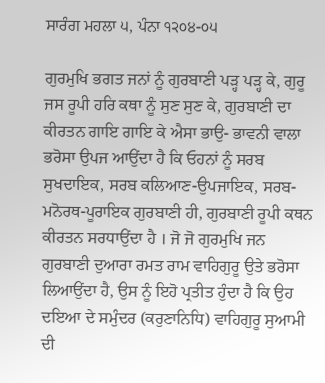ਸਾਰੰਗ ਮਹਲਾ ੫, ਪੰਨਾ ੧੨੦੪-੦੫

ਗੁਰਮੁਖਿ ਭਗਤ ਜਨਾਂ ਨੂੰ ਗੁਰਬਾਣੀ ਪੜ੍ਹ ਪੜ੍ਹ ਕੇ, ਗੁਰੂ ਜਸ ਰੂਪੀ ਹਰਿ ਕਥਾ ਨੂੰ ਸੁਣ ਸੁਣ ਕੇ, ਗੁਰਬਾਣੀ ਦਾ ਕੀਰਤਨ ਗਾਇ ਗਾਇ ਕੇ ਐਸਾ ਭਾਉ- ਭਾਵਨੀ ਵਾਲਾ ਭਰੋਸਾ ਉਪਜ ਆਉਂਦਾ ਹੈ ਕਿ ਓਹਨਾਂ ਨੂੰ ਸਰਬ ਸੁਖਦਾਇਕ, ਸਰਬ ਕਲਿਆਣ-ਉਪਜਾਇਕ, ਸਰਬ-ਮਨੋਰਥ-ਪੂਰਾਇਕ ਗੁਰਬਾਣੀ ਹੀ, ਗੁਰਬਾਣੀ ਰੂਪੀ ਕਥਨ ਕੀਰਤਨ ਸਰਧਾਉਂਦਾ ਹੈ । ਜੋ ਜੋ ਗੁਰਮੁਖਿ ਜਨ ਗੁਰਬਾਣੀ ਦੁਆਰਾ ਰਮਤ ਰਾਮ ਵਾਹਿਗੁਰੂ ਉਤੇ ਭਰੋਸਾ ਲਿਆਉਂਦਾ ਹੈ, ਉਸ ਨੂੰ ਇਹੋ ਪ੍ਰਤੀਤ ਹੁੰਦਾ ਹੈ ਕਿ ਉਹ ਦਇਆ ਦੇ ਸਮੁੰਦਰ (ਕਰੁਣਾਨਿਧਿ) ਵਾਹਿਗੁਰੂ ਸੁਆਮੀ ਦੀ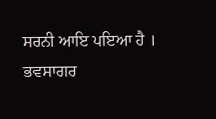ਸਰਨੀ ਆਇ ਪਇਆ ਹੈ । ਭਵਸਾਗਰ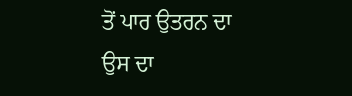ਤੋਂ ਪਾਰ ਉਤਰਨ ਦਾ ਉਸ ਦਾ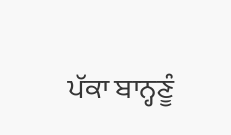ਪੱਕਾ ਬਾਨ੍ਹਣੂੰ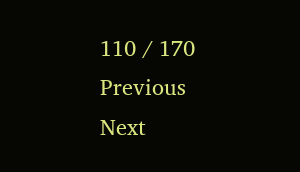110 / 170
Previous
Next